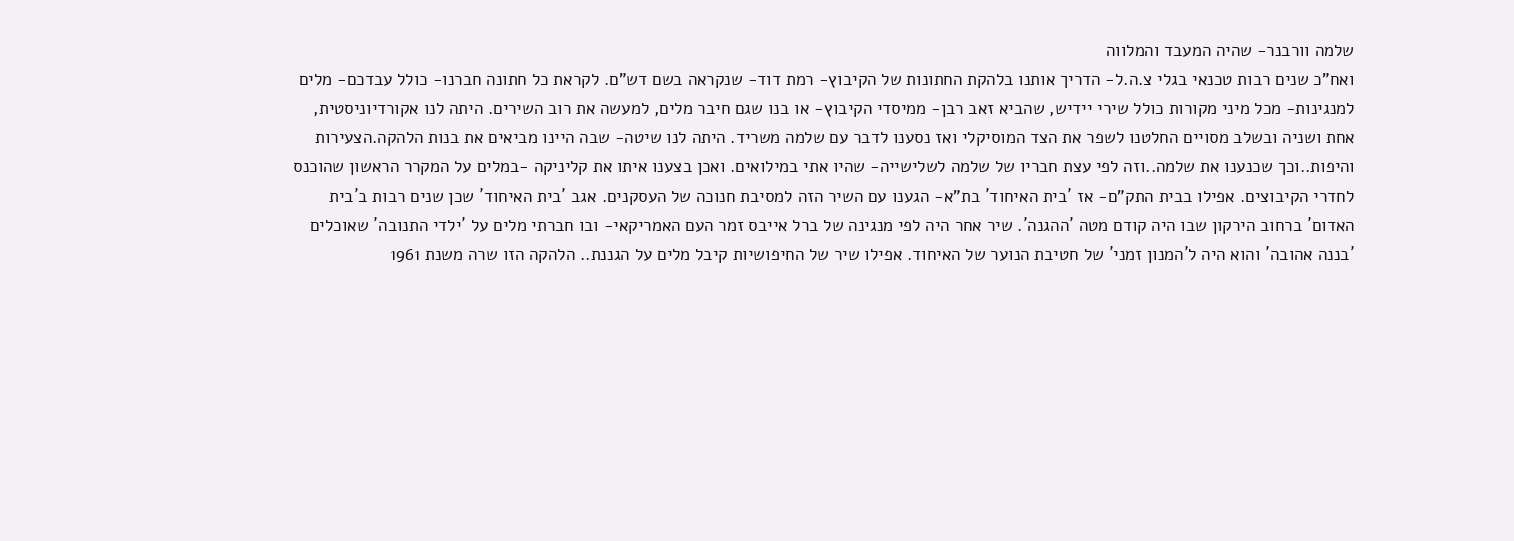שלמה וורבנר- שהיה המעבד והמלווה
ואח"כ שנים רבות טכנאי בגלי צ.ה.ל- הדריך אותנו בלהקת החתונות של הקיבוץ- רמת דוד- שנקראה בשם דש"ם. לקראת כל חתונה חברנו- כולל עבדכם- מלים למנגינות- מכל מיני מקורות כולל שירי יידיש, שהביא זאב רבן- ממיסדי הקיבוץ- או בנו שגם חיבר מלים, למעשה את רוב השירים. היתה לנו אקורדיוניסטית, אחת ושניה ובשלב מסויים החלטנו לשפר את הצד המוסיקלי ואז נסענו לדבר עם שלמה משריד. היתה לנו שיטה- שבה היינו מביאים את בנות הלהקה.הצעירות והיפות..וכך שכנענו את שלמה..וזה לפי עצת חבריו של שלמה לשלישייה- שהיו אתי במילואים. ואכן בצענו איתו את קליניקה -במלים על המקרר הראשון שהוכנס לחדרי הקיבוצים. אפילו בבית התק"ם- אז ´בית האיחוד´ בת"א- הגענו עם השיר הזה למסיבת חנוכה של העסקנים. אגב ´בית האיחוד´ שכן שנים רבות ב´בית האדום´ ברחוב הירקון שבו היה קודם מטה ´ההגנה´. שיר אחר היה לפי מנגינה של ברל אייבס זמר העם האמריקאי- ובו חברתי מלים על ´ילדי התנובה´ שאוכלים ´בננה אהובה´ והוא היה ל´המנון זמני´ של חטיבת הנוער של האיחוד. אפילו שיר של החיפושיות קיבל מלים על הגננת.. הלהקה הזו שרה משנת 1961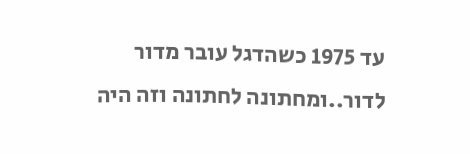עד 1975 כשהדגל עובר מדור לדור..ומחתונה לחתונה וזה היה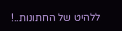ללהיט של החתונות..!